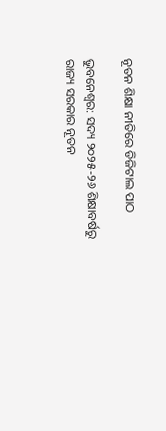ନୂତନ ଶିକ୍ଷା ନୀତିରେ ଡିଜିଟାଲ ପାଠ

ଭୁବନେଶ୍ଵର: ସଦ୍ୟ ୨୦୨୫-୨୬ ଶିକ୍ଷାବର୍ଷରୁ ରାଜ୍ୟ ସରକାର ନୂତନ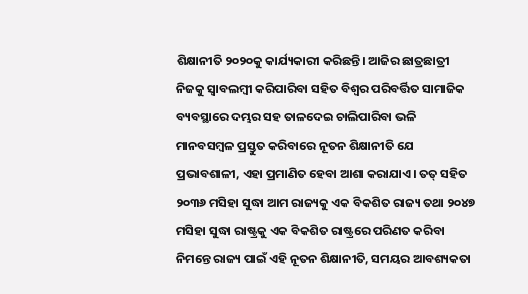ଶିକ୍ଷାନୀତି ୨୦୨୦କୁ କାର୍ଯ୍ୟକାରୀ କରିଛନ୍ତି। ଆଜିର ଛାତ୍ରଛାତ୍ରୀ ନିଜକୁ ସ୍ୱାବଲମ୍ବୀ କରିପାରିବା ସହିତ ବିଶ୍ୱର ପରିବର୍ତ୍ତିତ ସାମାଜିକ ବ୍ୟବସ୍ଥାରେ ଦମ୍ଭର ସହ ତାଳଦେଇ ଚାଲିପାରିବା ଭଳି ମାନବସମ୍ବଳ ପ୍ରସ୍ତୁତ କରିବାରେ ନୂତନ ଶିକ୍ଷାନୀତି ଯେ ପ୍ରଭାବଶାଳୀ, ଏହା ପ୍ରମାଣିତ ହେବା ଆଶା କରାଯାଏ। ତତ୍ ସହିତ ୨୦୩୬ ମସିହା ସୁଦ୍ଧା ଆମ ରାଜ୍ୟକୁ ଏକ ବିକଶିତ ରାଜ୍ୟ ତଥା ୨୦୪୭ ମସିହା ସୁଦ୍ଧା ରାଷ୍ଟ୍ରକୁ ଏକ ବିକଶିତ ରାଷ୍ଟ୍ରରେ ପରିଣତ କରିବା ନିମନ୍ତେ ରାଜ୍ୟ ପାଇଁ ଏହି ନୂତନ ଶିକ୍ଷାନୀତି, ସମୟର ଆବଶ୍ୟକତା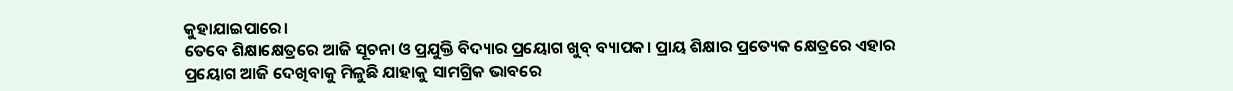କୁହାଯାଇପାରେ।
ତେବେ ଶିକ୍ଷାକ୍ଷେତ୍ରରେ ଆଜି ସୂଚନା ଓ ପ୍ରଯୁକ୍ତି ବିଦ୍ୟାର ପ୍ରୟୋଗ ଖୁବ୍ ବ୍ୟାପକ। ପ୍ରାୟ ଶିକ୍ଷାର ପ୍ରତ୍ୟେକ କ୍ଷେତ୍ରରେ ଏହାର ପ୍ରୟୋଗ ଆଜି ଦେଖିବାକୁ ମିଳୁଛି ଯାହାକୁ ସାମଗ୍ରିକ ଭାବରେ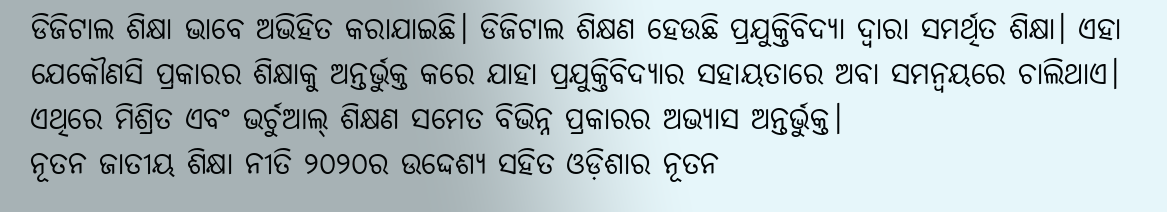ଡିଜିଟାଲ ଶିକ୍ଷା ଭାବେ ଅଭିହିତ କରାଯାଇଛି। ଡିଜିଟାଲ ଶିକ୍ଷଣ ହେଉଛି ପ୍ରଯୁକ୍ତିବିଦ୍ୟା ଦ୍ୱାରା ସମର୍ଥିତ ଶିକ୍ଷା। ଏହା ଯେକୌଣସି ପ୍ରକାରର ଶିକ୍ଷାକୁ ଅନ୍ତର୍ଭୁକ୍ତ କରେ ଯାହା ପ୍ରଯୁକ୍ତିବିଦ୍ୟାର ସହାୟତାରେ ଅବା ସମନ୍ୱୟରେ ଚାଲିଥାଏ। ଏଥିରେ ମିଶ୍ରିତ ଏବଂ ଭର୍ଚୁଆଲ୍ ଶିକ୍ଷଣ ସମେତ ବିଭିନ୍ନ ପ୍ରକାରର ଅଭ୍ୟାସ ଅନ୍ତର୍ଭୁକ୍ତ।
ନୂତନ ଜାତୀୟ ଶିକ୍ଷା ନୀତି ୨୦୨୦ର ଉଦ୍ଦେଶ୍ୟ ସହିତ ଓଡ଼ିଶାର ନୂତନ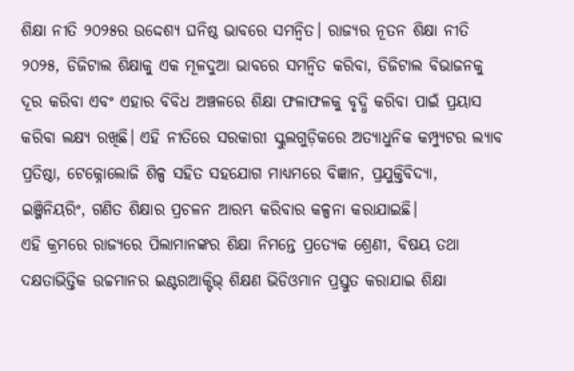ଶିକ୍ଷା ନୀତି ୨୦୨୫ର ଉଦ୍ଦେଶ୍ୟ ଘନିଷ୍ଠ ଭାବରେ ସମନ୍ୱିତ। ରାଜ୍ୟର ନୂତନ ଶିକ୍ଷା ନୀତି ୨୦୨୫, ଡିଜିଟାଲ ଶିକ୍ଷାକୁ ଏକ ମୂଳଦୁଆ ଭାବରେ ସମନ୍ୱିତ କରିବା, ଡିଜିଟାଲ ବିଭାଜନକୁ ଦୂର କରିବା ଏବଂ ଏହାର ବିବିଧ ଅଞ୍ଚଳରେ ଶିକ୍ଷା ଫଳାଫଳକୁ ବୃଦ୍ଧି କରିବା ପାଇଁ ପ୍ରୟାସ କରିବା ଲକ୍ଷ୍ୟ ରଖିଛି। ଏହି ନୀତିରେ ସରକାରୀ ସ୍କୁଲଗୁଡ଼ିକରେ ଅତ୍ୟାଧୁନିକ କମ୍ପ୍ୟୁଟର ଲ୍ୟାବ ପ୍ରତିଷ୍ଠା, ଟେକ୍ନୋଲୋଜି ଶିଳ୍ପ ସହିତ ସହଯୋଗ ମାଧ୍ୟମରେ ବିଜ୍ଞାନ, ପ୍ରଯୁକ୍ତିବିଦ୍ୟା, ଇଞ୍ଜିନିୟରିଂ, ଗଣିତ ଶିକ୍ଷାର ପ୍ରଚଳନ ଆରମ୍ଭ କରିବାର କଳ୍ପନା କରାଯାଇଛି।
ଏହି କ୍ରମରେ ରାଜ୍ୟରେ ପିଲାମାନଙ୍କର ଶିକ୍ଷା ନିମନ୍ତେ ପ୍ରତ୍ୟେକ ଶ୍ରେଣୀ, ବିଷୟ ତଥା ଦକ୍ଷତାଭିତ୍ତିକ ଉଚ୍ଚମାନର ଇଣ୍ଟରଆକ୍ଟିଭ୍ ଶିକ୍ଷଣ ଭିଡିଓମାନ ପ୍ରସ୍ତୁତ କରାଯାଇ ଶିକ୍ଷା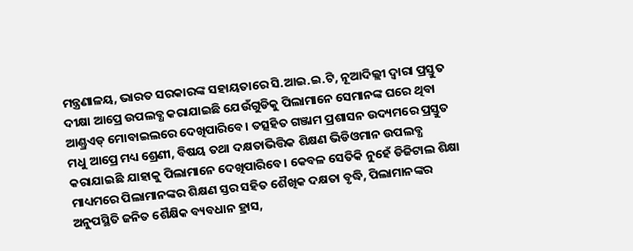ମନ୍ତ୍ରଣାଳୟ, ଭାରତ ସରକାରଙ୍କ ସହାୟତାରେ ସି.ଆଇ.ଇ.ଟି, ନୂଆଦିଲ୍ଲୀ ଦ୍ୱାରା ପ୍ରସ୍ତୁତ ଦୀକ୍ଷା ଆପ୍ରେ ଉପଲବ୍ଧ କରାଯାଇଛି ଯେଉଁଗୁଡିକୁ ପିଲାମାନେ ସେମାନଙ୍କ ଘରେ ଥିବା ଆଣ୍ଡ୍ରଏଡ୍ ମୋବାଇଲରେ ଦେଖିପାରିବେ। ତତ୍ସହିତ ଗଞ୍ଜାମ ପ୍ରଶାସନ ଉଦ୍ୟମରେ ପ୍ରସ୍ତୁତ ମଧୁ ଆପ୍ରେ ମଧ୍ୟ ଶ୍ରେଣୀ, ବିଷୟ ତଥା ଦକ୍ଷତାଭିତ୍ତିକ ଶିକ୍ଷଣ ଭିଡିଓମାନ ଉପଲବ୍ଧ କରାଯାଇଛି ଯାହାକୁ ପିଲାମାନେ ଦେଖିପାରିବେ। କେବଳ ସେତିକି ନୁହେଁ ଡିଜିଟାଲ ଶିକ୍ଷା ମାଧ୍ୟମରେ ପିଲାମାନଙ୍କର ଶିକ୍ଷଣ ସ୍ତର ସହିତ ଶୈଖିକ ଦକ୍ଷତା ବୃଦ୍ଧି, ପିଲାମାନଙ୍କର ଅନୁପସ୍ଥିତି ଜନିତ ଶୈକ୍ଷିକ ବ୍ୟବଧାନ ହ୍ରାସ,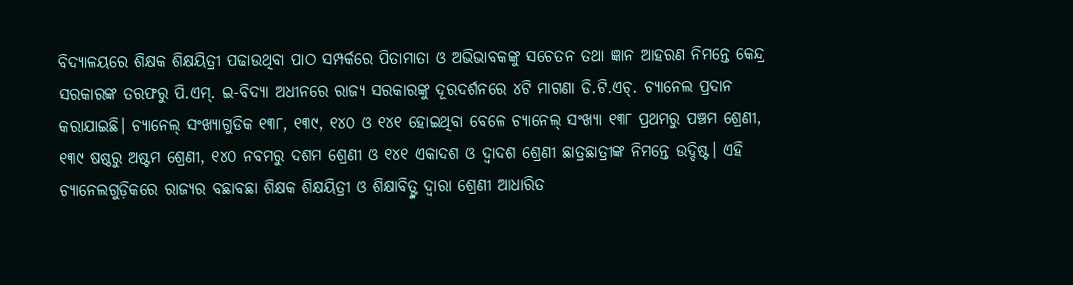ବିଦ୍ୟାଳୟରେ ଶିକ୍ଷକ ଶିକ୍ଷୟିତ୍ରୀ ପଢାଉଥିବା ପାଠ ସମ୍ପର୍କରେ ପିତାମାତା ଓ ଅଭିଭାବକଙ୍କୁ ସଚେତନ ତଥା ଜ୍ଞାନ ଆହରଣ ନିମନ୍ତେ କେନ୍ଦ୍ର ସରକାରଙ୍କ ତରଫରୁ ପି.ଏମ୍. ଇ-ବିଦ୍ୟା ଅଧୀନରେ ରାଜ୍ୟ ସରକାରଙ୍କୁ ଦୂରଦର୍ଶନରେ ୪ଟି ମାଗଣା ଡି.ଟି.ଏଚ୍. ଚ୍ୟାନେଲ ପ୍ରଦାନ କରାଯାଇଛି। ଚ୍ୟାନେଲ୍ ସଂଖ୍ୟାଗୁଡିକ ୧୩୮, ୧୩୯, ୧୪୦ ଓ ୧୪୧ ହୋଇଥିବା ବେଳେ ଚ୍ୟାନେଲ୍ ସଂଖ୍ୟା ୧୩୮ ପ୍ରଥମରୁ ପଞ୍ଚମ ଶ୍ରେଣୀ, ୧୩୯ ଷଷ୍ଠରୁ ଅଷ୍ଟମ ଶ୍ରେଣୀ, ୧୪୦ ନବମରୁ ଦଶମ ଶ୍ରେଣୀ ଓ ୧୪୧ ଏକାଦଶ ଓ ଦ୍ୱାଦଶ ଶ୍ରେଣୀ ଛାତ୍ରଛାତ୍ରୀଙ୍କ ନିମନ୍ତେ ଉଦ୍ଦିଷ୍ଟ। ଏହି ଚ୍ୟାନେଲଗୁଡ଼ିକରେ ରାଜ୍ୟର ବଛାବଛା ଶିକ୍ଷକ ଶିକ୍ଷୟିତ୍ରୀ ଓ ଶିକ୍ଷାବିତ୍ଙ୍କ ଦ୍ୱାରା ଶ୍ରେଣୀ ଆଧାରିତ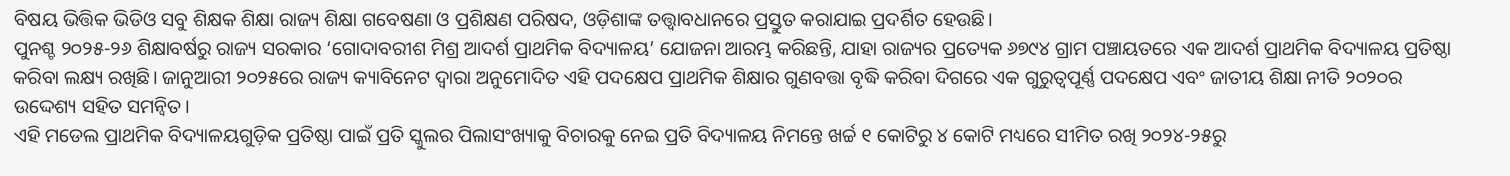ବିଷୟ ଭିତ୍ତିକ ଭିଡିଓ ସବୁ ଶିକ୍ଷକ ଶିକ୍ଷା ରାଜ୍ୟ ଶିକ୍ଷା ଗବେଷଣା ଓ ପ୍ରଶିକ୍ଷଣ ପରିଷଦ, ଓଡ଼ିଶାଙ୍କ ତତ୍ତ୍ୱାବଧାନରେ ପ୍ରସ୍ତୁତ କରାଯାଇ ପ୍ରଦର୍ଶିତ ହେଉଛି।
ପୁନଶ୍ଚ ୨୦୨୫-୨୬ ଶିକ୍ଷାବର୍ଷରୁ ରାଜ୍ୟ ସରକାର ‘ଗୋଦାବରୀଶ ମିଶ୍ର ଆଦର୍ଶ ପ୍ରାଥମିକ ବିଦ୍ୟାଳୟ’ ଯୋଜନା ଆରମ୍ଭ କରିଛନ୍ତି, ଯାହା ରାଜ୍ୟର ପ୍ରତ୍ୟେକ ୬୭୯୪ ଗ୍ରାମ ପଞ୍ଚାୟତରେ ଏକ ଆଦର୍ଶ ପ୍ରାଥମିକ ବିଦ୍ୟାଳୟ ପ୍ରତିଷ୍ଠା କରିବା ଲକ୍ଷ୍ୟ ରଖିଛି। ଜାନୁଆରୀ ୨୦୨୫ରେ ରାଜ୍ୟ କ୍ୟାବିନେଟ ଦ୍ୱାରା ଅନୁମୋଦିତ ଏହି ପଦକ୍ଷେପ ପ୍ରାଥମିକ ଶିକ୍ଷାର ଗୁଣବତ୍ତା ବୃଦ୍ଧି କରିବା ଦିଗରେ ଏକ ଗୁରୁତ୍ୱପୂର୍ଣ୍ଣ ପଦକ୍ଷେପ ଏବଂ ଜାତୀୟ ଶିକ୍ଷା ନୀତି ୨୦୨୦ର ଉଦ୍ଦେଶ୍ୟ ସହିତ ସମନ୍ୱିତ।
ଏହି ମଡେଲ ପ୍ରାଥମିକ ବିଦ୍ୟାଳୟଗୁଡ଼ିକ ପ୍ରତିଷ୍ଠା ପାଇଁ ପ୍ରତି ସ୍କୁଲର ପିଲାସଂଖ୍ୟାକୁ ବିଚାରକୁ ନେଇ ପ୍ରତି ବିଦ୍ୟାଳୟ ନିମନ୍ତେ ଖର୍ଚ୍ଚ ୧ କୋଟିରୁ ୪ କୋଟି ମଧ୍ୟରେ ସୀମିତ ରଖି ୨୦୨୪-୨୫ରୁ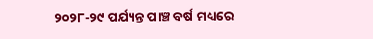୨୦୨୮-୨୯ ପର୍ଯ୍ୟନ୍ତ ପାଞ୍ଚ ବର୍ଷ ମଧ୍ୟରେ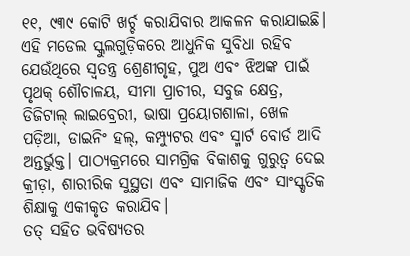୧୧, ୯୩୯ କୋଟି ଖର୍ଚ୍ଚ କରାଯିବାର ଆକଳନ କରାଯାଇଛି। ଏହି ମଡେଲ ସ୍କୁଲଗୁଡ଼ିକରେ ଆଧୁନିକ ସୁବିଧା ରହିବ ଯେଉଁଥିରେ ସ୍ୱତନ୍ତ୍ର ଶ୍ରେଣୀଗୃହ, ପୁଅ ଏବଂ ଝିଅଙ୍କ ପାଇଁ ପୃଥକ୍ ଶୌଚାଳୟ, ସୀମା ପ୍ରାଚୀର, ସବୁଜ କ୍ଷେତ୍ର, ଡିଜିଟାଲ୍ ଲାଇବ୍ରେରୀ, ଭାଷା ପ୍ରୟୋଗଶାଳା, ଖେଳ ପଡ଼ିଆ, ଡାଇନିଂ ହଲ୍, କମ୍ପ୍ୟୁଟର ଏବଂ ସ୍ମାର୍ଟ ବୋର୍ଡ ଆଦି ଅନ୍ତର୍ଭୁକ୍ତ। ପାଠ୍ୟକ୍ରମରେ ସାମଗ୍ରିକ ବିକାଶକୁ ଗୁରୁତ୍ୱ ଦେଇ କ୍ରୀଡ଼ା, ଶାରୀରିକ ସୁସ୍ଥତା ଏବଂ ସାମାଜିକ ଏବଂ ସାଂସ୍କୃତିକ ଶିକ୍ଷାକୁ ଏକୀକୃତ କରାଯିବ।
ତତ୍ ସହିତ ଭବିଷ୍ୟତର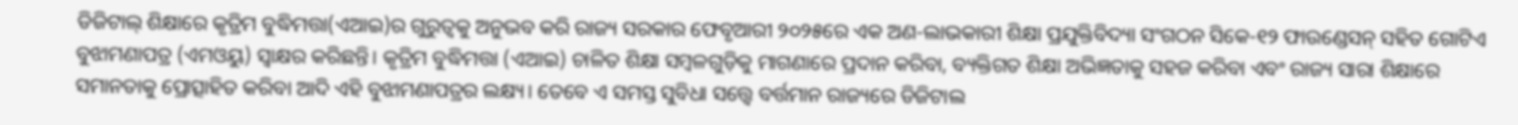ଡିଜିଟାଲ୍ ଶିକ୍ଷାରେ କୃତ୍ରିମ ବୁଦ୍ଧିମତ୍ତା(ଏଆଇ)ର ଗୁରୁତ୍ୱକୁ ଅନୁଭବ କରି ରାଜ୍ୟ ସରକାର ଫେବୃଆରୀ ୨୦୨୫ରେ ଏକ ଅଣ-ଲାଭକାରୀ ଶିକ୍ଷା ପ୍ରଯୁକ୍ତିବିଦ୍ୟା ସଂଗଠନ ସିକେ-୧୨ ଫାଉଣ୍ଡେସନ୍ ସହିତ ଗୋଟିଏ ବୁଝାମଣାପତ୍ର (ଏମଓୟୁ) ସ୍ୱାକ୍ଷର କରିଛନ୍ତି। କୃତ୍ରିମ ବୁଦ୍ଧିମତ୍ତା (ଏଆଇ) ଚାଳିତ ଶିକ୍ଷା ସମ୍ବଳଗୁଡ଼ିକୁ ମାଗଣାରେ ପ୍ରଦାନ କରିବା, ବ୍ୟକ୍ତିଗତ ଶିକ୍ଷା ଅଭିଜ୍ଞତାକୁ ସହଜ କରିବା ଏବଂ ରାଜ୍ୟ ସାରା ଶିକ୍ଷାରେ ସମାନତାକୁ ପ୍ରୋତ୍ସାହିତ କରିବା ଆଦି ଏହି ବୁଝାମଣାପତ୍ରର ଲକ୍ଷ୍ୟ। ତେବେ ଏ ସମସ୍ତ ସୁବିଧା ସତ୍ତ୍ୱେ ବର୍ତ୍ତମାନ ରାଜ୍ୟରେ ଡିଜିଟାଲ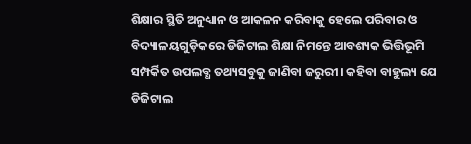ଶିକ୍ଷାର ସ୍ଥିତି ଅନୁଧ୍ୟାନ ଓ ଆକଳନ କରିବାକୁ ହେଲେ ପରିବାର ଓ ବିଦ୍ୟାଳୟଗୁଡ଼ିକରେ ଡିଜିଟାଲ ଶିକ୍ଷା ନିମନ୍ତେ ଆବଶ୍ୟକ ଭିତ୍ତିଭୂମି ସମ୍ପର୍କିତ ଉପଲବ୍ଧ ତଥ୍ୟସବୁକୁ ଜାଣିବା ଜରୁରୀ। କହିବା ବାହୁଲ୍ୟ ଯେ ଡିଜିଟାଲ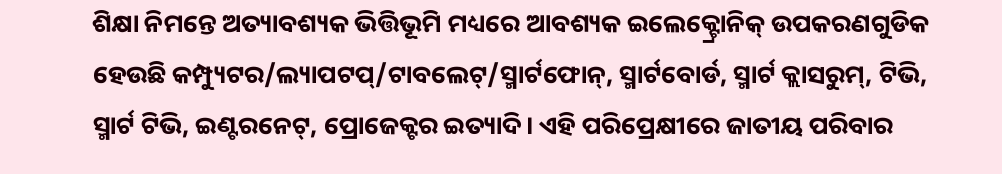ଶିକ୍ଷା ନିମନ୍ତେ ଅତ୍ୟାବଶ୍ୟକ ଭିତ୍ତିଭୂମି ମଧ୍ୟରେ ଆବଶ୍ୟକ ଇଲେକ୍ଟ୍ରୋନିକ୍ ଉପକରଣଗୁଡିକ ହେଉଛି କମ୍ପ୍ୟୁଟର/ଲ୍ୟାପଟପ୍/ଟାବଲେଟ୍/ସ୍ମାର୍ଟଫୋନ୍, ସ୍ମାର୍ଟବୋର୍ଡ, ସ୍ମାର୍ଟ କ୍ଲାସରୁମ୍, ଟିଭି, ସ୍ମାର୍ଟ ଟିଭି, ଇଣ୍ଟରନେଟ୍, ପ୍ରୋଜେକ୍ଟର ଇତ୍ୟାଦି। ଏହି ପରିପ୍ରେକ୍ଷୀରେ ଜାତୀୟ ପରିବାର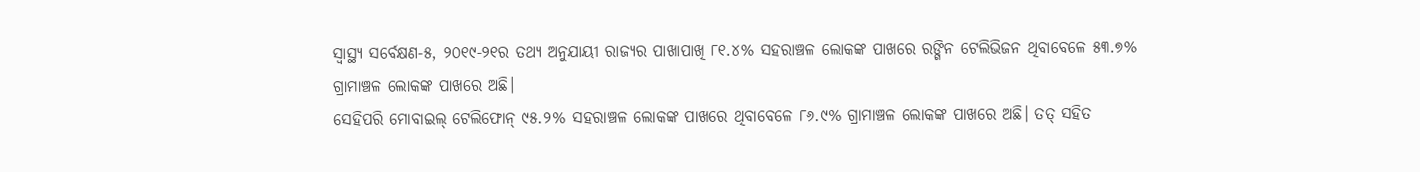ସ୍ୱାସ୍ଥ୍ୟ ସର୍ବେକ୍ଷଣ-୫, ୨୦୧୯-୨୧ର ତଥ୍ୟ ଅନୁଯାୟୀ ରାଜ୍ୟର ପାଖାପାଖି ୮୧.୪% ସହରାଞ୍ଚଳ ଲୋକଙ୍କ ପାଖରେ ରଙ୍ଗିନ ଟେଲିଭିଜନ ଥିବାବେଳେ ୫୩.୭% ଗ୍ରାମାଞ୍ଚଳ ଲୋକଙ୍କ ପାଖରେ ଅଛି।
ସେହିପରି ମୋବାଇଲ୍ ଟେଲିଫୋନ୍ ୯୫.୨% ସହରାଞ୍ଚଳ ଲୋକଙ୍କ ପାଖରେ ଥିବାବେଳେ ୮୬.୯% ଗ୍ରାମାଞ୍ଚଳ ଲୋକଙ୍କ ପାଖରେ ଅଛି। ତତ୍ ସହିତ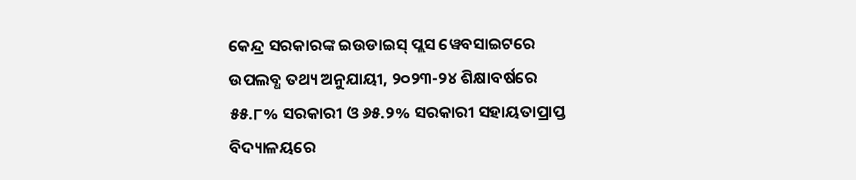କେନ୍ଦ୍ର ସରକାରଙ୍କ ଇଉଡାଇସ୍ ପ୍ଲସ ୱେବସାଇଟରେ ଉପଲବ୍ଧ ତଥ୍ୟ ଅନୁଯାୟୀ, ୨୦୨୩-୨୪ ଶିକ୍ଷାବର୍ଷରେ ୫୫.୮% ସରକାରୀ ଓ ୬୫.୨% ସରକାରୀ ସହାୟତାପ୍ରାପ୍ତ ବିଦ୍ୟାଳୟରେ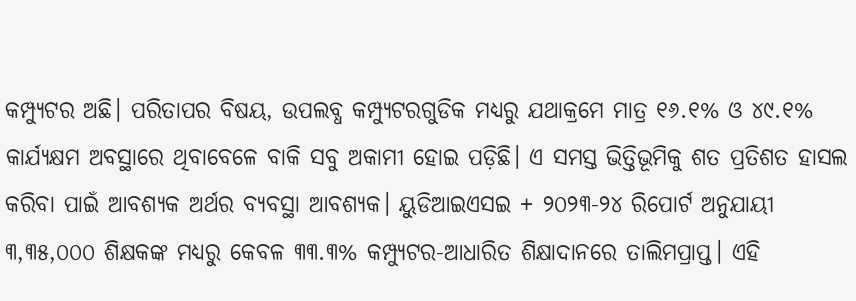କମ୍ପ୍ୟୁଟର ଅଛି। ପରିତାପର ବିଷୟ, ଉପଲବ୍ଧ କମ୍ପ୍ୟୁଟରଗୁଡିକ ମଧ୍ୟରୁ ଯଥାକ୍ରମେ ମାତ୍ର ୧୬.୧% ଓ ୪୯.୧% କାର୍ଯ୍ୟକ୍ଷମ ଅବସ୍ଥାରେ ଥିବାବେଳେ ବାକି ସବୁ ଅକାମୀ ହୋଇ ପଡ଼ିଛି। ଏ ସମସ୍ତ ଭିତ୍ତିଭୂମିକୁ ଶତ ପ୍ରତିଶତ ହାସଲ କରିବା ପାଇଁ ଆବଶ୍ୟକ ଅର୍ଥର ବ୍ୟବସ୍ଥା ଆବଶ୍ୟକ। ୟୁଡିଆଇଏସଇ + ୨୦୨୩-୨୪ ରିପୋର୍ଟ ଅନୁଯାୟୀ ୩,୩୫,୦୦୦ ଶିକ୍ଷକଙ୍କ ମଧ୍ୟରୁ କେବଳ ୩୩.୩% କମ୍ପ୍ୟୁଟର-ଆଧାରିତ ଶିକ୍ଷାଦାନରେ ତାଲିମପ୍ରାପ୍ତ। ଏହି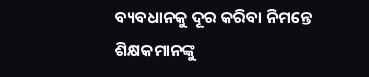ବ୍ୟବଧାନକୁ ଦୂର କରିବା ନିମନ୍ତେ ଶିକ୍ଷକମାନଙ୍କୁ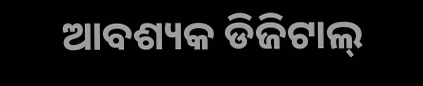ଆବଶ୍ୟକ ଡିଜିଟାଲ୍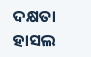ଦକ୍ଷତା ହାସଲ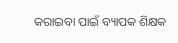କରାଇବା ପାଇଁ ବ୍ୟାପକ ଶିକ୍ଷକ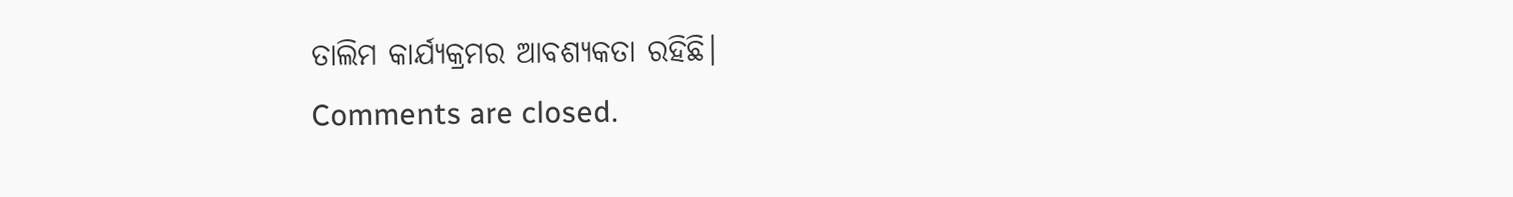ତାଲିମ କାର୍ଯ୍ୟକ୍ରମର ଆବଶ୍ୟକତା ରହିଛି।
Comments are closed.